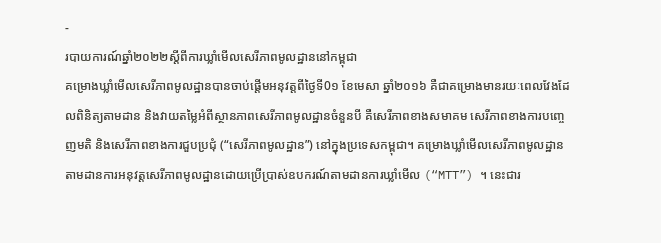-
របាយការណ៍ឆ្នាំ២០២២ស្តីពីការឃ្លាំមើលសេរីភាពមូលដ្ឋាននៅកម្ពុជា
គម្រោងឃ្លាំមើលសេរីភាពមូលដ្ឋានបានចាប់ផ្តើមអនុវត្តពីថ្ងៃទី0១ ខែមេសា ឆ្នាំ២០១៦ គឺជាគម្រោងមានរយៈពេលវែងដែលពិនិត្យតាមដាន និងវាយតម្លៃអំពីស្ថានភាពសេរីភាពមូលដ្ឋានចំនួនបី គឺសេរីភាពខាងសមាគម សេរីភាពខាងការបញ្ចេញមតិ និងសេរីភាពខាងការជួបប្រជុំ (“សេរីភាពមូលដ្ឋាន”) នៅក្នុងប្រទេសកម្ពុជា។ គម្រោងឃ្លាំមើលសេរីភាពមូលដ្ឋាន តាមដានការអនុវត្តសេរីភាពមូលដ្ឋានដោយប្រើប្រាស់ឧបករណ៍តាមដានការឃ្លាំមើល (“MTT”) ។ នេះជារ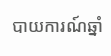បាយការណ៍ឆ្នាំ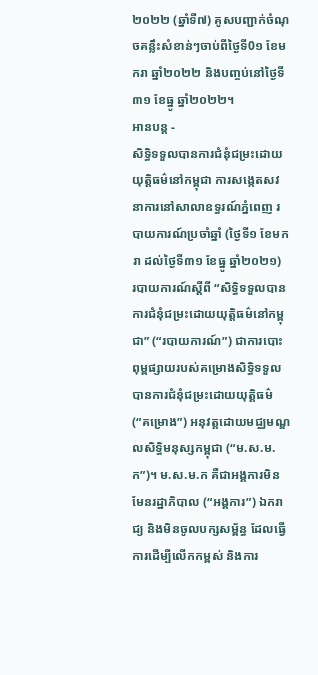២០២២ (ឆ្នាំទី៧) គូសបញ្ជាក់ចំណុចគន្លឹះសំខាន់ៗចាប់ពីថ្ងៃទី0១ ខែមករា ឆ្នាំ២០២២ និងបញ្ចប់នៅថ្ងៃទី៣១ ខែធ្នូ ឆ្នាំ២០២២។
អានបន្ត -
សិទ្ធិទទួលបានការជំនុំជម្រះដោយយុត្តិធម៌នៅកម្ពុជា ការសង្កេតសវនាការនៅសាលាឧទ្ធរណ៍ភ្នំពេញ របាយការណ៍ប្រចាំឆ្នាំ (ថ្ងៃទី១ ខែមករា ដល់ថ្ងៃទី៣១ ខែធ្នូ ឆ្នាំ២០២១)
របាយការណ៍ស្តីពី “សិទ្ធិទទួលបានការជំនុំជម្រះដោយយុត្តិធម៌នៅកម្ពុជា” (“របាយការណ៍”) ជាការបោះពុម្ពផ្សាយរបស់គម្រោងសិទ្ធិទទួលបានការជំនុំជម្រះដោយយុត្តិធម៌ (“គម្រោង”) អនុវត្តដោយមជ្ឈមណ្ឌលសិទ្ធិមនុស្សកម្ពុជា (“ម.ស.ម.ក”)។ ម.ស.ម.ក គឺជាអង្គការមិនមែនរដ្ឋាភិបាល (“អង្គការ”) ឯករាជ្យ និងមិនចូលបក្សសម្ព័ន្ធ ដែលធ្វើការដើម្បីលើកកម្ពស់ និងការ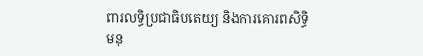ពារលទ្ធិប្រជាធិបតេយ្យ និងការគោរពសិទ្ធិមនុ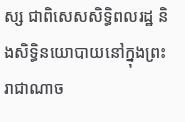ស្ស ជាពិសេសសិទ្ធិពលរដ្ឋ និងសិទ្ធិនយោបាយនៅក្នុងព្រះរាជាណាច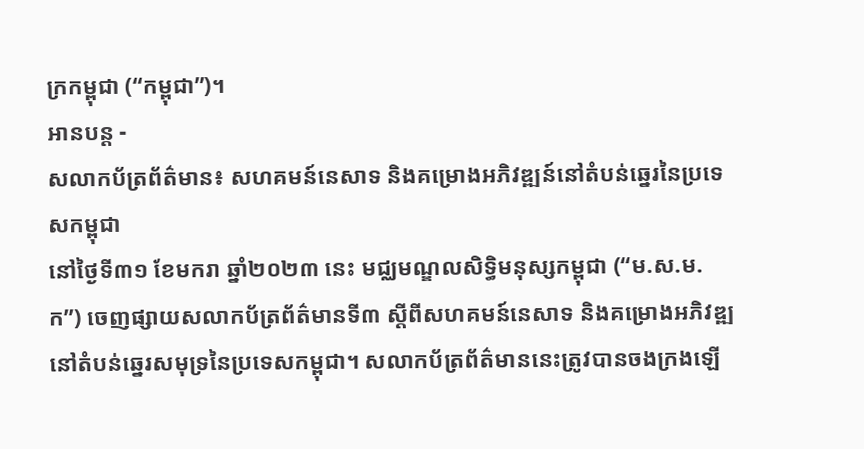ក្រកម្ពុជា (“កម្ពុជា”)។
អានបន្ត -
សលាកប័ត្រព័ត៌មាន៖ សហគមន៍នេសាទ និងគម្រោងអភិវឌ្ឍន៍នៅតំបន់ឆ្នេរនៃប្រទេសកម្ពុជា
នៅថ្ងៃទី៣១ ខែមករា ឆ្នាំ២០២៣ នេះ មជ្ឈមណ្ឌលសិទ្ធិមនុស្សកម្ពុជា (“ម.ស.ម.ក”) ចេញផ្សាយសលាកប័ត្រព័ត៌មានទី៣ ស្តីពីសហគមន៍នេសាទ និងគម្រោងអភិវឌ្ឍនៅតំបន់ឆ្នេរសមុទ្រនៃប្រទេសកម្ពុជា។ សលាកប័ត្រព័ត៌មាននេះត្រូវបានចងក្រងឡើ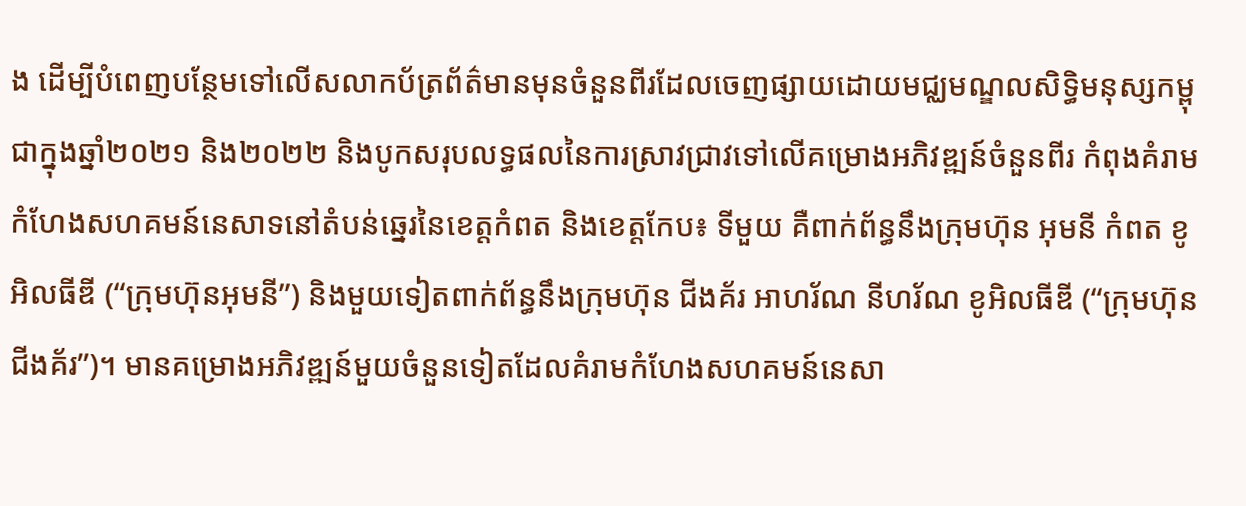ង ដើម្បីបំពេញបន្ថែមទៅលើសលាកប័ត្រព័ត៌មានមុនចំនួនពីរដែលចេញផ្សាយដោយមជ្ឈមណ្ឌលសិទ្ធិមនុស្សកម្ពុជាក្នុងឆ្នាំ២០២១ និង២០២២ និងបូកសរុបលទ្ធផលនៃការស្រាវជ្រាវទៅលើគម្រោងអភិវឌ្ឍន៍ចំនួនពីរ កំពុងគំរាមកំហែងសហគមន៍នេសាទនៅតំបន់ឆ្នេរនៃខេត្តកំពត និងខេត្តកែប៖ ទីមួយ គឺពាក់ព័ន្ធនឹងក្រុមហ៊ុន អុមនី កំពត ខូអិលធីឌី (“ក្រុមហ៊ុនអុមនី”) និងមួយទៀតពាក់ព័ន្ធនឹងក្រុមហ៊ុន ជីងគ័រ អាហរ័ណ នីហរ័ណ ខូអិលធីឌី (“ក្រុមហ៊ុនជីងគ័រ”)។ មានគម្រោងអភិវឌ្ឍន៍មួយចំនួនទៀតដែលគំរាមកំហែងសហគមន៍នេសា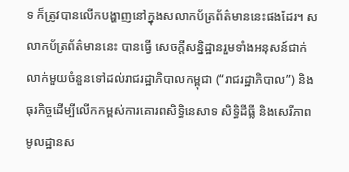ទ ក៏ត្រូវបានលើកបង្ហាញនៅក្នុងសលាកប័ត្រព័ត៌មាននេះផងដែរ។ សលាកប័ត្រព័ត៌មាននេះ បានធ្វើ សេចក្តីសន្និដ្ឋានរួមទាំងអនុសន៍ជាក់លាក់មួយចំនួនទៅដល់រាជរដ្ឋាភិបាលកម្ពុជា (“រាជរដ្ឋាភិបាល”) និងធុរកិច្ចដើម្បីលើកកម្ពស់ការគោរពសិទ្ធិនេសាទ សិទ្ធិដីធ្លី និងសេរីភាពមូលដ្ឋានស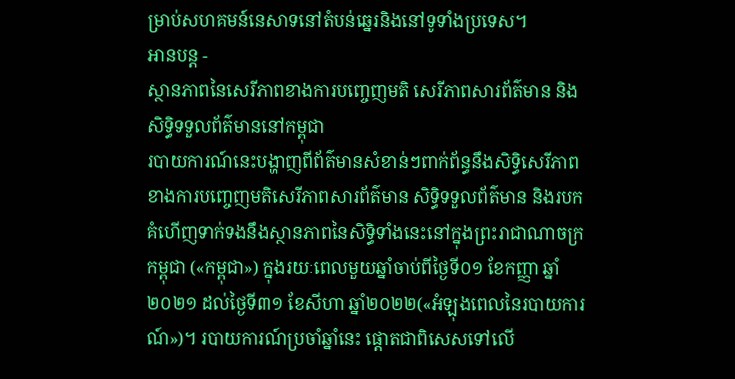ម្រាប់សហគមន៍នេសាទនៅតំបន់ឆ្នេរនិងនៅទូទាំងប្រទេស។
អានបន្ត -
ស្ថានភាពនៃសេរីភាពខាងការបញ្ចេញមតិ សេរីភាពសារព័ត៌មាន និងសិទ្ធិទទួលព័ត៌មាននៅកម្ពុជា
របាយការណ៍នេះបង្ហាញពីព័ត៌មានសំខាន់ៗពាក់ព័ន្ធនឹងសិទ្ធិសេរីភាពខាងការបញ្ចេញមតិសេរីភាពសារព័ត៌មាន សិទ្ធិទទួលព័ត៌មាន និងរបកគំហើញទាក់ទងនឹងស្ថានភាពនៃសិទ្ធិទាំងនេះនៅក្នុងព្រះរាជាណាចក្រកម្ពុជា («កម្ពុជា») ក្នុងរយៈពេលមួយឆ្នាំចាប់ពីថ្ងៃទី០១ ខែកញ្ញា ឆ្នាំ២០២១ ដល់ថ្ងៃទី៣១ ខែសីហា ឆ្នាំ២០២២(«អំឡុងពេលនៃរបាយការណ៍»)។ របាយការណ៍ប្រចាំឆ្នាំនេះ ផ្តោតជាពិសេសទៅលើ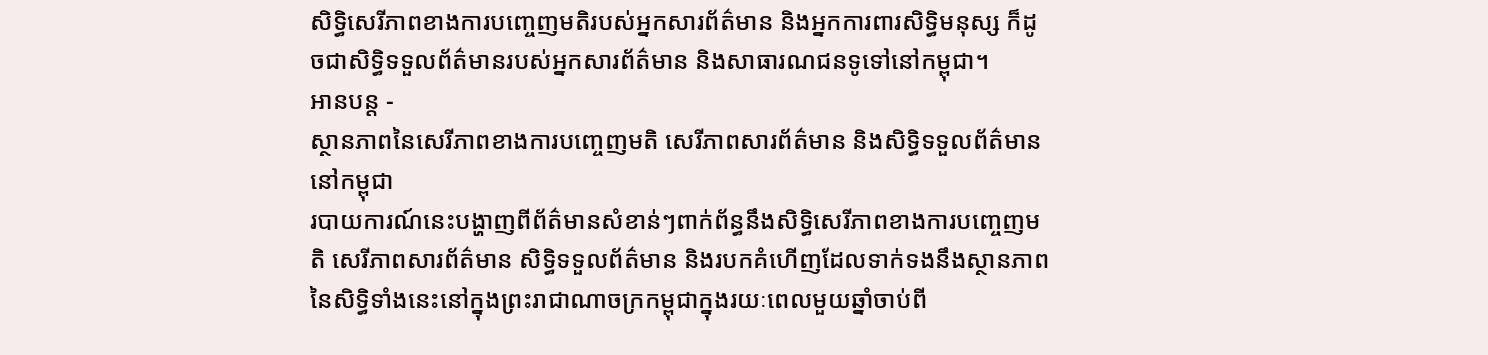សិទ្ធិសេរីភាពខាងការបញ្ចេញមតិរបស់អ្នកសារព័ត៌មាន និងអ្នកការពារសិទ្ធិមនុស្ស ក៏ដូចជាសិទ្ធិទទួលព័ត៌មានរបស់អ្នកសារព័ត៌មាន និងសាធារណជនទូទៅនៅកម្ពុជា។
អានបន្ត -
ស្ថានភាពនៃសេរីភាពខាងការបញ្ចេញមតិ សេរីភាពសារព័ត៌មាន និងសិទ្ធិទទួលព័ត៌មាននៅកម្ពុជា
របាយការណ៍នេះបង្ហាញពីព័ត៌មានសំខាន់ៗពាក់ព័ន្ធនឹងសិទ្ធិសេរីភាពខាងការបញ្ចេញមតិ សេរីភាពសារព័ត៌មាន សិទ្ធិទទួលព័ត៌មាន និងរបកគំហើញដែលទាក់ទងនឹងស្ថានភាពនៃសិទ្ធិទាំងនេះនៅក្នុងព្រះរាជាណាចក្រកម្ពុជាក្នុងរយៈពេលមួយឆ្នាំចាប់ពី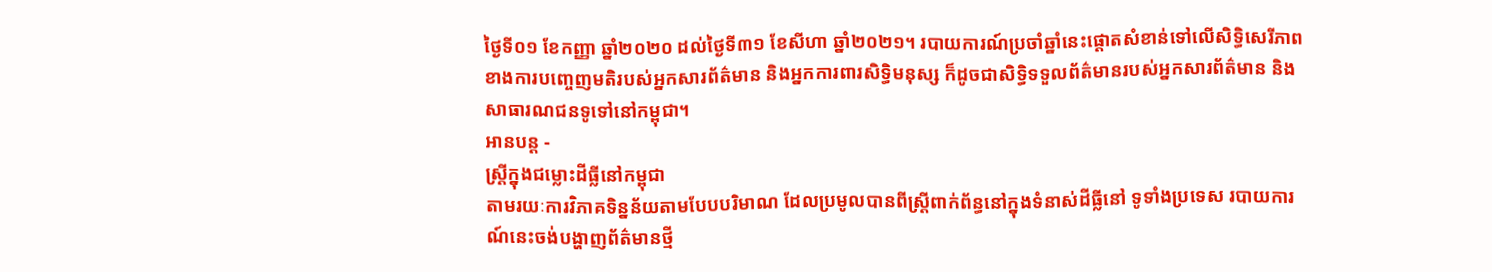ថ្ងៃទី០១ ខែកញ្ញា ឆ្នាំ២០២០ ដល់ថ្ងៃទី៣១ ខែសីហា ឆ្នាំ២០២១។ របាយការណ៍ប្រចាំឆ្នាំនេះផ្តោតសំខាន់ទៅលើសិទ្ធិសេរីភាពខាងការបញ្ចេញមតិរបស់អ្នកសារព័ត៌មាន និងអ្នកការពារសិទ្ធិមនុស្ស ក៏ដូចជាសិទ្ធិទទួលព័ត៌មានរបស់អ្នកសារព័ត៌មាន និងសាធារណជនទូទៅនៅកម្ពុជា។
អានបន្ត -
ស្ត្រីក្នុងជម្លោះដីធ្លីនៅកម្ពុជា
តាមរយៈការវិភាគទិន្នន័យតាមបែបបរិមាណ ដែលប្រមូលបានពីស្ត្រីពាក់ព័ន្ធនៅក្នុងទំនាស់ដីធ្លីនៅ ទូទាំងប្រទេស របាយការណ៍នេះចង់បង្ហាញព័ត៌មានថ្មី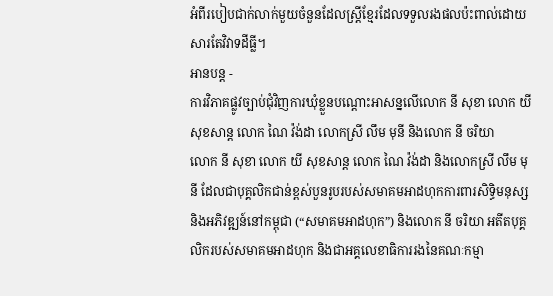អំពីរបៀបជាក់លាក់មួយចំនួនដែលស្ត្រីខ្មែរដែលទទួលរងផលប៉ះពាល់ដោយសារតែវិវាទដីធ្លី។
អានបន្ត -
ការវិភាគផ្លូវច្បាប់ជុំវិញការឃុំខ្លួនបណ្ដោះអាសន្នលើលោក នី សុខា លោក យី សុខសាន្ដ លោក ណៃ វ៉ង់ដា លោកស្រី លឹម មុនី និងលោក នី ចរិយា
លោក នី សុខា លោក យី សុខសាន្ដ លោក ណៃ វ៉ង់ដា និងលោកស្រី លឹម មុនី ដែលជាបុគ្គលិកជាន់ខ្ពស់បួនរូបរបស់សមាគមអាដហុកការពារសិទ្ធិមនុស្ស និងអភិវឌ្ឍន៍នៅកម្ពុជា (“សមាគមអាដហុក”) និងលោក នី ចរិយា អតីតបុគ្គលិករបស់សមាគមអាដហុក និងជាអគ្គលេខាធិការរងនៃគណៈកម្មា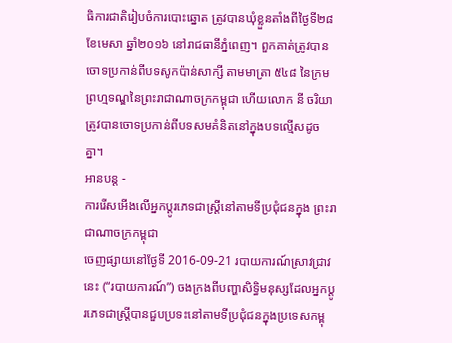ធិការជាតិរៀបចំការបោះឆ្នោត ត្រូវបានឃុំខ្លួនតាំងពីថ្ងៃទី២៨ ខែមេសា ឆ្នាំ២០១៦ នៅរាជធានីភ្នំពេញ។ ពួកគាត់ត្រូវបានចោទប្រកាន់ពីបទសូកប៉ាន់សាក្សី តាមមាត្រា ៥៤៨ នៃក្រមព្រហ្មទណ្ឌនៃព្រះរាជាណាចក្រកម្ពុជា ហើយលោក នី ចរិយា ត្រូវបានចោទប្រកាន់ពីបទសមគំនិតនៅក្នុងបទល្មើសដូចគ្នា។
អានបន្ត -
ការរើសអើងលើអ្នកប្តូរភេទជាស្រ្តីនៅតាមទីប្រជុំជនក្នុង ព្រះរាជាណាចក្រកម្ពុជា
ចេញផ្សាយនៅថ្ងែទី 2016-09-21 របាយការណ៍ស្រាវជ្រាវនេះ (“របាយការណ៍”) ចងក្រងពីបញ្ហាសិទ្ធិមនុស្សដែលអ្នកប្តូរភេទជាស្រ្តីបានជួបប្រទះនៅតាមទីប្រជុំជនក្នុងប្រទេសកម្ពុ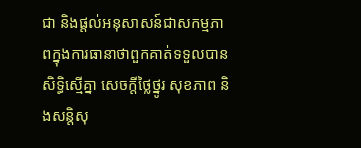ជា និងផ្តល់អនុសាសន៍ជាសកម្មភាពក្នុងការធានាថាពួកគាត់ទទួលបានសិទ្ធិស្មើគ្នា សេចក្តីថ្លៃថ្នូរ សុខភាព និងសន្តិសុ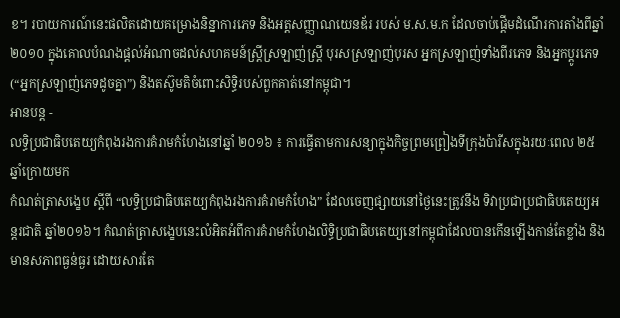ខ។ របាយការណ៍នេះផលិតដោយគម្រោងនិន្នាការភេទ និងអត្តសញ្ញាណយេនឌ័រ របស់ ម.ស.ម.ក ដែលចាប់ផ្តើមដំណើរការតាំងពីឆ្នាំ ២០១០ ក្នុងគោលបំណងផ្តល់អំណាចដល់សហគមន៍ស្រ្តីស្រឡាញ់ស្ត្រី បុរសស្រឡាញ់បុរស អ្នកស្រឡាញ់ទាំងពីរភេទ និងអ្នកប្តូរភេទ (“អ្នកស្រឡាញ់ភេទដូចគ្នា”) និងតស៊ូមតិចំពោះសិទ្ធិរបស់ពួកគាត់នៅកម្ពុជា។
អានបន្ត -
លទ្ធិប្រជាធិបតេយ្យកំពុងរងការគំរាមកំហែងនៅឆ្នាំ ២០១៦ ៖ ការធ្វើតាមការសន្យាក្នុងកិច្ចព្រមព្រៀងទីក្រុងប៉ារីសក្នុងរយៈពេល ២៥ ឆ្នាំក្រោយមក
កំណត់ត្រាសង្ខេប ស្តីពី “លទ្ធិប្រជាធិបតេយ្យកំពុងរងការគំរាមកំហែង” ដែលចេញផ្សាយនៅថ្ងៃនេះត្រូវនឹង ទិវាប្រជាប្រជាធិបតេយ្យអន្តរជាតិ ឆ្នាំ២០១៦។ កំណត់ត្រាសង្ខេបនេះលំអិតអំពីការគំរាមកំហែងលិទ្ធិប្រជាធិបតេយ្យនៅកម្ពុជាដែលបានកើនឡើងកាន់តែខ្លាំង និងមានសភាពធ្ងន់ធ្ងរ ដោយសារតែ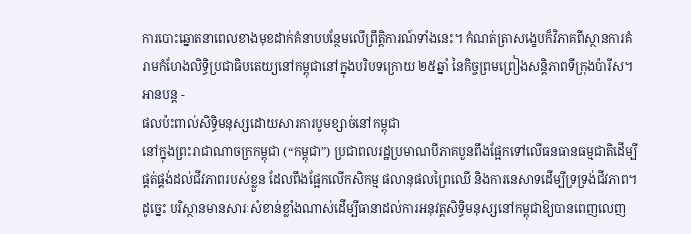ការបោះឆ្នោតនាពេលខាងមុខដាក់គំនាបបន្ថែមលើព្រឹត្តិការណ៍ទាំងនេះ។ កំណត់ត្រាសង្ខេបក៏វិភាគពីស្ថានការគំរាមកំហែងលិទ្ធិប្រជាធិបតេយ្យនៅកម្ពុជានៅក្នុងបរិបទក្រោយ ២៥ឆ្នាំ នៃកិច្ចព្រមព្រៀងសន្តិភាពទីក្រុងប៉ារីស។
អានបន្ត -
ផលប៉ះពាល់សិទ្ធិមនុស្សដោយសារការបូមខ្សាច់នៅកម្ពុជា
នៅក្នុងព្រះរាជាណាចក្រកម្ពុជា (“កម្ពុជា”) ប្រជាពលរដ្ឋប្រមាណបីភាគបួនពឹងផ្អែកទៅលើធនធានធម្មជាតិដើម្បីផ្គត់ផ្គង់ដល់ជីវភាពរបស់ខ្លួន ដែលពឹងផ្អែកលើកសិកម្ម ផលានុផលព្រៃឈើ និងការនេសាទដើម្បីទ្រទ្រង់ជីវភាព។ ដូច្នេះ បរិស្ថានមានសារៈសំខាន់ខ្លាំងណាស់ដើម្បីធានាដល់ការអនុវត្តសិទ្ធិមនុស្សនៅកម្ពុជាឱ្យបានពេញលេញ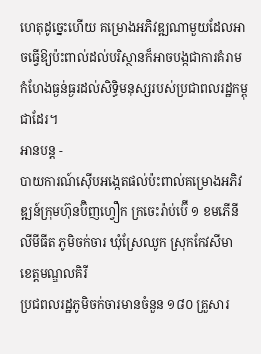ហេតុដូច្នេះហើយ គម្រោងអភិវឌ្ឍណាមួយដែលអាចធ្វើឱ្យប៉ះពាល់ដល់បរិស្ថានក៏អាចបង្កជាការគំរាមកំហែងធ្ងន់ធ្ងរដល់សិទ្ធិមនុស្សរបស់ប្រជាពលរដ្ឋកម្ពុជាដែរ។
អានបន្ត -
បាយការណ៍ស៊ើបអង្កេតផល់ប៉ះពាល់គម្រោងអភិវឌ្ឍន៍ក្រុមហ៊ុនប៊ិញហ្វឿក ក្រចេះរ៉ាប់ប៊ើ ១ ខមភើនី លីមីធីត ភូមិចក់ចារ ឃុំស្រែឈូក ស្រុកកែវសីមា ខេត្តមណ្ឌលគិរី
ប្រជពលរដ្ឋភូមិចក់ចារមានចំនួន ១៨០ គ្រួសារ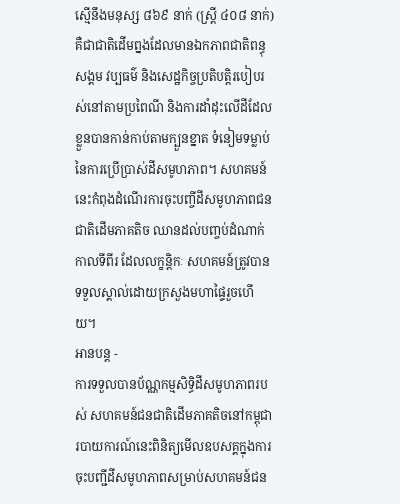ស្មើនឹងមនុស្ស ៨៦៩ នាក់ (ស្ត្រី ៤០៨ នាក់) គឺជាជាតិដើមព្នងដែលមានឯកភាពជាតិពន្ធុ សង្គម វប្បធម៌ និងសេដ្ឋកិច្ចប្រតិបត្តិរបៀបរស់នៅតាមប្រពៃណី និងការដាំដុះលើដីដែលខ្លួនបានកាន់កាប់តាមក្បួនខ្នាត ទំនៀមទម្លាប់ នៃការប្រើប្រាស់ដីសមូហភាព។ សហគមន៍នេះកំពុងដំណើរការចុះបញ្ចីដីសមូហភាពជនជាតិដើមភាគតិច ឈានដល់បញ្ចប់ដំណាក់កាលទីពីរ ដែលលក្ខន្តិកៈ សហគមន៍ត្រូវបានទទួលស្គាល់ដោយក្រសួងមហាផ្ទៃរួចហើយ។
អានបន្ត -
ការទទួលបានប័ណ្ណកម្មសិទ្ធិដីសមូហភាពរបស់ សហគមន៍ជនជាតិដើមភាគតិចនៅកម្ពុជា
របាយការណ៍នេះពិនិត្យមើលឧបសគ្គក្នុងការចុះបញ្ជីដីសមូហភាពសម្រាប់សហគមន៍ជន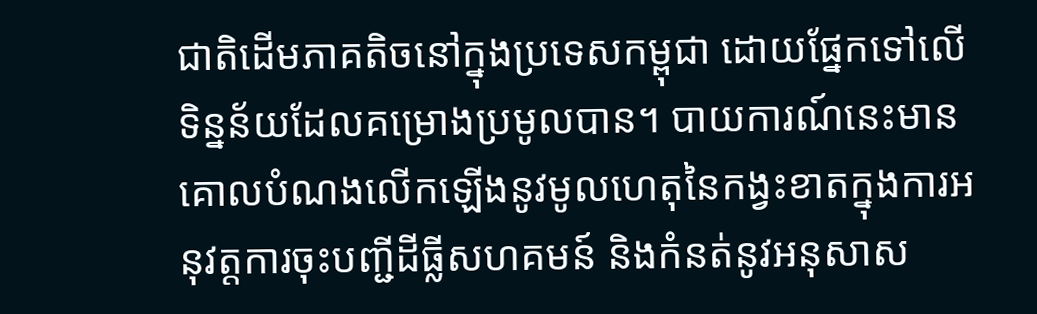ជាតិដើមភាគតិចនៅក្នុងប្រទេសកម្ពុជា ដោយផ្នែកទៅលើទិន្នន័យដែលគម្រោងប្រមូលបាន។ បាយការណ៍នេះមានគោលបំណងលើកឡើងនូវមូលហេតុនៃកង្វះខាតក្នុងការអនុវត្តការចុះបញ្ជីដីធ្លីសហគមន៍ និងកំនត់នូវអនុសាស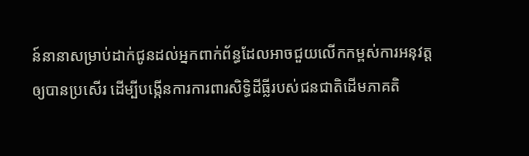ន៍នានាសម្រាប់ដាក់ជូនដល់អ្នកពាក់ព័ន្ធដែលអាចជួយលើកកម្ពស់ការអនុវត្តឲ្យបានប្រសើរ ដើម្បីបង្កើនការការពារសិទ្ធិដីធ្លីរបស់ជនជាតិដើមភាគតិ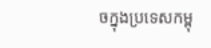ចក្នុងប្រទេសកម្ពុ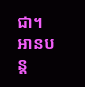ជា។
អានបន្ត